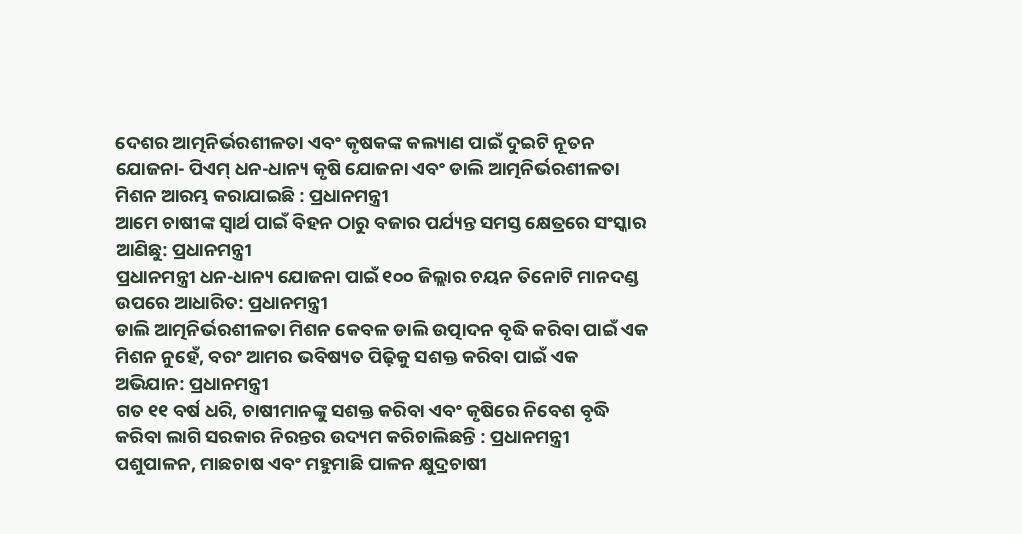ଦେଶର ଆତ୍ମନିର୍ଭରଶୀଳତା ଏବଂ କୃଷକଙ୍କ କଲ୍ୟାଣ ପାଇଁ ଦୁଇଟି ନୂତନ ଯୋଜନା- ପିଏମ୍ ଧନ-ଧାନ୍ୟ କୃଷି ଯୋଜନା ଏବଂ ଡାଲି ଆତ୍ମନିର୍ଭରଶୀଳତା ମିଶନ ଆରମ୍ଭ କରାଯାଇଛି : ପ୍ରଧାନମନ୍ତ୍ରୀ
ଆମେ ଚାଷୀଙ୍କ ସ୍ୱାର୍ଥ ପାଇଁ ବିହନ ଠାରୁ ବଜାର ପର୍ଯ୍ୟନ୍ତ ସମସ୍ତ କ୍ଷେତ୍ରରେ ସଂସ୍କାର ଆଣିଛୁ: ପ୍ରଧାନମନ୍ତ୍ରୀ
ପ୍ରଧାନମନ୍ତ୍ରୀ ଧନ-ଧାନ୍ୟ ଯୋଜନା ପାଇଁ ୧୦୦ ଜିଲ୍ଲାର ଚୟନ ତିନୋଟି ମାନଦଣ୍ଡ ଉପରେ ଆଧାରିତ: ପ୍ରଧାନମନ୍ତ୍ରୀ
ଡାଲି ଆତ୍ମନିର୍ଭରଶୀଳତା ମିଶନ କେବଳ ଡାଲି ଉତ୍ପାଦନ ବୃଦ୍ଧି କରିବା ପାଇଁ ଏକ ମିଶନ ନୁହେଁ, ବରଂ ଆମର ଭବିଷ୍ୟତ ପିଢ଼ିକୁ ସଶକ୍ତ କରିବା ପାଇଁ ଏକ ଅଭିଯାନ: ପ୍ରଧାନମନ୍ତ୍ରୀ
ଗତ ୧୧ ବର୍ଷ ଧରି, ଚାଷୀମାନଙ୍କୁ ସଶକ୍ତ କରିବା ଏବଂ କୃଷିରେ ନିବେଶ ବୃଦ୍ଧି କରିବା ଲାଗି ସରକାର ନିରନ୍ତର ଉଦ୍ୟମ କରିଚାଲିଛନ୍ତି : ପ୍ରଧାନମନ୍ତ୍ରୀ
ପଶୁପାଳନ, ମାଛଚାଷ ଏବଂ ମହୁମାଛି ପାଳନ କ୍ଷୁଦ୍ରଚାଷୀ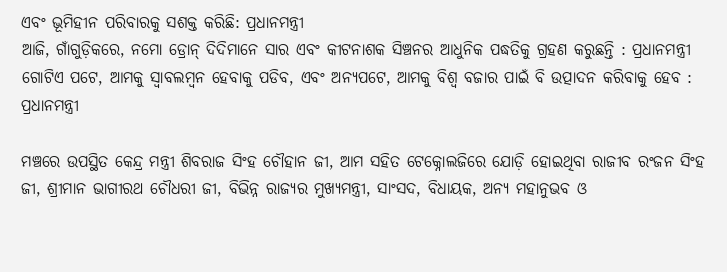ଏବଂ ଭୂମିହୀନ ପରିବାରକୁ ସଶକ୍ତ କରିଛି: ପ୍ରଧାନମନ୍ତ୍ରୀ
ଆଜି, ଗାଁଗୁଡ଼ିକରେ, ନମୋ ଡ୍ରୋନ୍ ଦିଦିମାନେ ସାର ଏବଂ କୀଟନାଶକ ସିଞ୍ଚନର ଆଧୁନିକ ପଦ୍ଧତିକୁ ଗ୍ରହଣ କରୁଛନ୍ତି : ପ୍ରଧାନମନ୍ତ୍ରୀ
ଗୋଟିଏ ପଟେ, ଆମକୁ ସ୍ୱାବଲମ୍ବନ ହେବାକୁ ପଡିବ, ଏବଂ ଅନ୍ୟପଟେ, ଆମକୁ ବିଶ୍ବ ବଜାର ପାଇଁ ବି ଉତ୍ପାଦନ କରିବାକୁ ହେବ : ପ୍ରଧାନମନ୍ତ୍ରୀ

ମଞ୍ଚରେ ଉପସ୍ଥିତ କେନ୍ଦ୍ର ମନ୍ତ୍ରୀ ଶିବରାଜ ସିଂହ ଚୌହାନ ଜୀ, ଆମ ସହିତ ଟେକ୍ନୋଲଜିରେ ଯୋଡ଼ି ହୋଇଥିବା ରାଜୀବ ରଂଜନ ସିଂହ ଜୀ, ଶ୍ରୀମାନ ଭାଗୀରଥ ଚୌଧରୀ ଜୀ, ବିଭିନ୍ନ ରାଜ୍ୟର ମୁଖ୍ୟମନ୍ତ୍ରୀ, ସାଂସଦ, ବିଧାୟକ, ଅନ୍ୟ ମହାନୁଭବ ଓ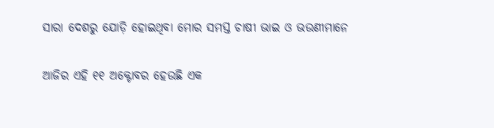ସାରା ଦେଶରୁ ଯୋଡ଼ି ହୋଇଥିବା ମୋର ସମସ୍ତ ଚାଷୀ ଭାଇ ଓ ଭଉଣୀମାନେ

ଆଜିର ଏହି ୧୧ ଅକ୍ଟୋବର ହେଉଛି ଏକ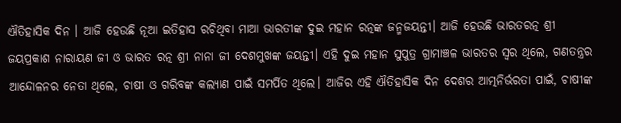ଐତିହାସିକ ଦିନ । ଆଜି ହେଉଛି ନୂଆ ଇତିହାସ ରଚିଥିବା ମାଆ ଭାରତୀଙ୍କ ଦୁଇ ମହାନ ରତ୍ନଙ୍କ ଜନ୍ମଜୟନ୍ତୀ। ଆଜି ହେଉଛି ଭାରତରତ୍ନ ଶ୍ରୀ ଜୟପ୍ରକାଶ ନାରାୟଣ ଜୀ ଓ ଭାରତ ରତ୍ନ ଶ୍ରୀ ନାନା ଜୀ ଦେଶମୁଖଙ୍କ ଜୟନ୍ତୀ। ଏହି ଦୁଇ ମହାନ ସୁପୁତ୍ର ଗ୍ରାମାଞ୍ଚଳ ଭାରତର ସ୍ୱର ଥିଲେ, ଗଣତନ୍ତ୍ରର ଆନ୍ଦୋଳନର ନେତା ଥିଲେ, ଚାଷୀ ଓ ଗରିବଙ୍କ କଲ୍ୟାଣ ପାଇଁ ସମର୍ପିତ ଥିଲେ। ଆଜିର ଏହି ଐତିହାସିକ ଦିନ ଦେଶର ଆତ୍ମନିର୍ଭରତା ପାଇଁ, ଚାଷୀଙ୍କ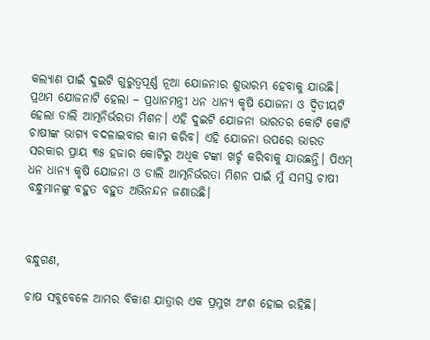କଲ୍ୟାଣ ପାଇଁ ଦୁଇଟି ଗୁରୁତ୍ୱପୂର୍ଣ୍ଣ ନୂଆ ଯୋଜନାର ଶୁଭାରମ୍ଭ ହେବାକୁ ଯାଉଛି। ପ୍ରଥମ ଯୋଜନାଟି ହେଲା – ପ୍ରଧାନମନ୍ତ୍ରୀ ଧନ ଧାନ୍ୟ କୃଷି ଯୋଜନା ଓ ଦ୍ୱିତୀୟଟି ହେଲା ଡାଲି ଆତ୍ମନିର୍ଭରତା ମିଶନ। ଏହି ଦୁଇଟି ଯୋଜନା ଭାରତର କୋଟି କୋଟି ଚାଷୀଙ୍କ ଭାଗ୍ୟ ବଦଳାଇବାର କାମ କରିବ। ଏହି ଯୋଜନା ଉପରେ ଭାରତ ସରକାର ପ୍ରାୟ ୩୫ ହଜାର କୋଟିରୁ ଅଧିକ ଟଙ୍କା ଖର୍ଚ୍ଚ କରିବାକୁ ଯାଉଛନ୍ତି। ପିଏମ୍ ଧନ ଧାନ୍ୟ କୃଷି ଯୋଜନା ଓ ଡାଲି ଆତ୍ମନିର୍ଭରତା ମିଶନ ପାଇଁ ମୁଁ ସମସ୍ତ ଚାଷୀ ବନ୍ଧୁମାନଙ୍କୁ ବହୁତ ବହୁତ ଅଭିନନ୍ଦନ ଜଣାଉଛି।



ବନ୍ଧୁଗଣ,

ଚାଷ ସବୁବେଳେ ଆମର ବିକାଶ ଯାତ୍ରାର ଏକ ପ୍ରମୁଖ ଅଂଶ ହୋଇ ରହିଛି।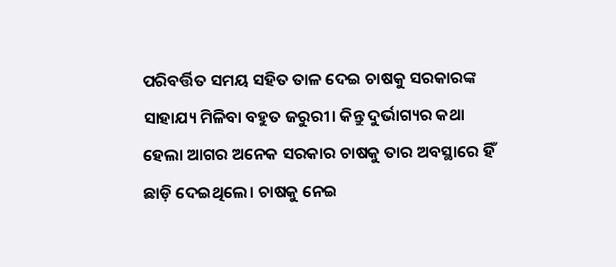ପରିବର୍ତ୍ତିତ ସମୟ ସହିତ ତାଳ ଦେଇ ଚାଷକୁ ସରକାରଙ୍କ ସାହାଯ୍ୟ ମିଳିବା ବହୁତ ଜରୁରୀ। କିନ୍ତୁ ଦୁର୍ଭାଗ୍ୟର କଥା ହେଲା ଆଗର ଅନେକ ସରକାର ଚାଷକୁ ତାର ଅବସ୍ଥାରେ ହିଁ ଛାଡ଼ି ଦେଇଥିଲେ। ଚାଷକୁ ନେଇ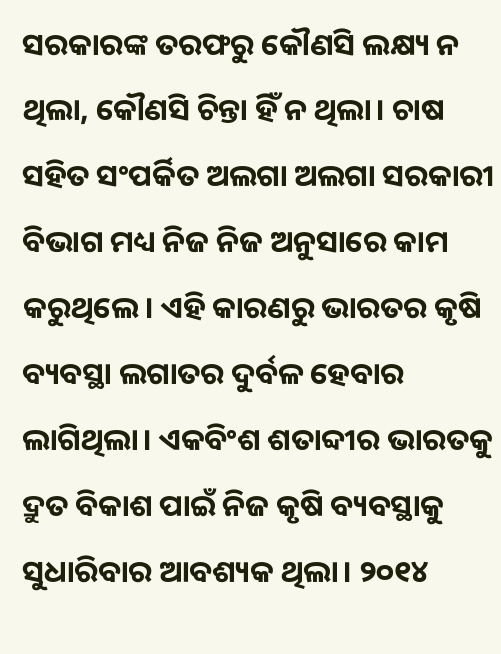ସରକାରଙ୍କ ତରଫରୁ କୌଣସି ଲକ୍ଷ୍ୟ ନ ଥିଲା, କୌଣସି ଚିନ୍ତା ହିଁ ନ ଥିଲା। ଚାଷ ସହିତ ସଂପର୍କିତ ଅଲଗା ଅଲଗା ସରକାରୀ ବିଭାଗ ମଧ୍ୟ ନିଜ ନିଜ ଅନୁସାରେ କାମ କରୁଥିଲେ। ଏହି କାରଣରୁ ଭାରତର କୃଷି ବ୍ୟବସ୍ଥା ଲଗାତର ଦୁର୍ବଳ ହେବାର ଲାଗିଥିଲା। ଏକବିଂଶ ଶତାବ୍ଦୀର ଭାରତକୁ ଦ୍ରୁତ ବିକାଶ ପାଇଁ ନିଜ କୃଷି ବ୍ୟବସ୍ଥାକୁ ସୁଧାରିବାର ଆବଶ୍ୟକ ଥିଲା। ୨୦୧୪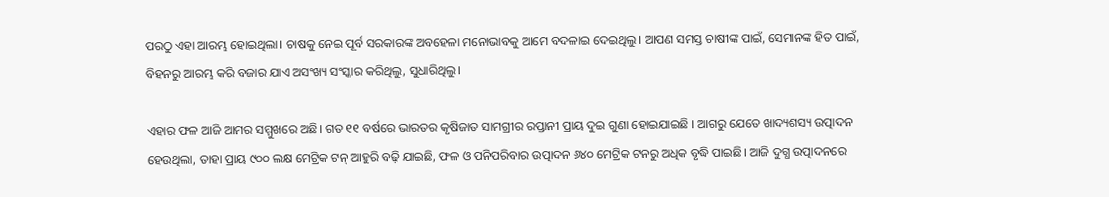ପରଠୁ ଏହା ଆରମ୍ଭ ହୋଇଥିଲା। ଚାଷକୁ ନେଇ ପୂର୍ବ ସରକାରଙ୍କ ଅବହେଳା ମନୋଭାବକୁ ଆମେ ବଦଳାଇ ଦେଇଥିଲୁ। ଆପଣ ସମସ୍ତ ଚାଷୀଙ୍କ ପାଇଁ, ସେମାନଙ୍କ ହିତ ପାଇଁ, ବିହନରୁ ଆରମ୍ଭ କରି ବଜାର ଯାଏ ଅସଂଖ୍ୟ ସଂସ୍କାର କରିଥିଲୁ, ସୁଧାରିଥିଲୁ।

ଏହାର ଫଳ ଆଜି ଆମର ସମ୍ମୁଖରେ ଅଛି। ଗତ ୧୧ ବର୍ଷରେ ଭାରତର କୃଷିଜାତ ସାମଗ୍ରୀର ରପ୍ତାନୀ ପ୍ରାୟ ଦୁଇ ଗୁଣା ହୋଇଯାଇଛି । ଆଗରୁ ଯେତେ ଖାଦ୍ୟଶସ୍ୟ ଉତ୍ପାଦନ ହେଉଥିଲା, ତାହା ପ୍ରାୟ ୯୦୦ ଲକ୍ଷ ମେଟ୍ରିକ ଟନ୍ ଆହୁରି ବଢ଼ି ଯାଇଛି, ଫଳ ଓ ପନିପରିବାର ଉତ୍ପାଦନ ୬୪୦ ମେଟ୍ରିକ ଟନରୁ ଅଧିକ ବୃଦ୍ଧି ପାଇଛି। ଆଜି ଦୁଗ୍ଧ ଉତ୍ପାଦନରେ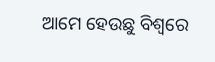ଆମେ ହେଉଛୁ ବିଶ୍ୱରେ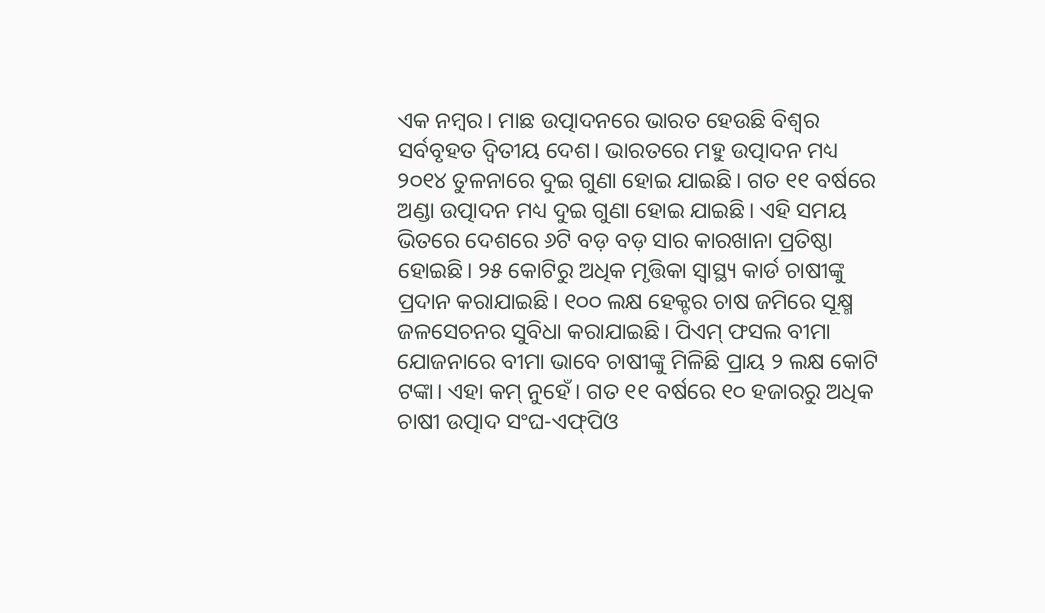ଏକ ନମ୍ୱର। ମାଛ ଉତ୍ପାଦନରେ ଭାରତ ହେଉଛି ବିଶ୍ୱର ସର୍ବବୃହତ ଦ୍ୱିତୀୟ ଦେଶ। ଭାରତରେ ମହୁ ଉତ୍ପାଦନ ମଧ୍ୟ ୨୦୧୪ ତୁଳନାରେ ଦୁଇ ଗୁଣା ହୋଇ ଯାଇଛି। ଗତ ୧୧ ବର୍ଷରେ ଅଣ୍ଡା ଉତ୍ପାଦନ ମଧ୍ୟ ଦୁଇ ଗୁଣା ହୋଇ ଯାଇଛି। ଏହି ସମୟ ଭିତରେ ଦେଶରେ ୬ଟି ବଡ଼ ବଡ଼ ସାର କାରଖାନା ପ୍ରତିଷ୍ଠା ହୋଇଛି। ୨୫ କୋଟିରୁ ଅଧିକ ମୃତ୍ତିକା ସ୍ୱାସ୍ଥ୍ୟ କାର୍ଡ ଚାଷୀଙ୍କୁ ପ୍ରଦାନ କରାଯାଇଛି। ୧୦୦ ଲକ୍ଷ ହେକ୍ଟର ଚାଷ ଜମିରେ ସୂକ୍ଷ୍ମ ଜଳସେଚନର ସୁବିଧା କରାଯାଇଛି। ପିଏମ୍ ଫସଲ ବୀମା ଯୋଜନାରେ ବୀମା ଭାବେ ଚାଷୀଙ୍କୁ ମିଳିଛି ପ୍ରାୟ ୨ ଲକ୍ଷ କୋଟି ଟଙ୍କା। ଏହା କମ୍ ନୁହେଁ। ଗତ ୧୧ ବର୍ଷରେ ୧୦ ହଜାରରୁ ଅଧିକ ଚାଷୀ ଉତ୍ପାଦ ସଂଘ-ଏଫ୍‌ପିଓ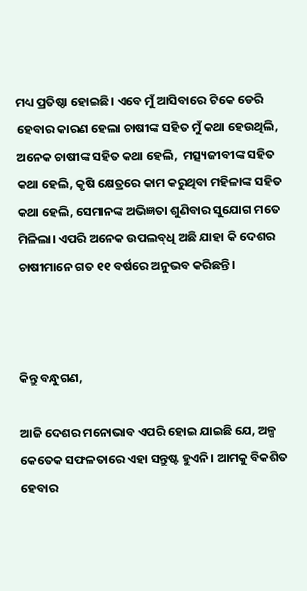ମଧ୍ୟ ପ୍ରତିଷ୍ଠା ହୋଇଛି। ଏବେ ମୁଁ ଆସିବାରେ ଟିକେ ଡେରି ହେବାର କାରଣ ହେଲା ଚାଷୀଙ୍କ ସହିତ ମୁଁ କଥା ହେଉଥିଲି, ଅନେକ ଚାଷୀଙ୍କ ସହିତ କଥା ହେଲି,  ମତ୍ସ୍ୟଜୀବୀଙ୍କ ସହିତ କଥା ହେଲି, କୃଷି କ୍ଷେତ୍ରରେ କାମ କରୁଥିବା ମହିଳାଙ୍କ ସହିତ କଥା ହେଲି, ସେମାନଙ୍କ ଅଭିଜ୍ଞତା ଶୁଣିବାର ସୁଯୋଗ ମତେ ମିଳିଲା। ଏପରି ଅନେକ ଉପଲବ୍‌ଧି ଅଛି ଯାହା କି ଦେଶର ଚାଷୀମାନେ ଗତ ୧୧ ବର୍ଷରେ ଅନୁଭବ କରିଛନ୍ତି।



କିନ୍ତୁ ବନ୍ଧୁଗଣ,

ଆଜି ଦେଶର ମନୋଭାବ ଏପରି ହୋଇ ଯାଇଛି ଯେ, ଅଳ୍ପ କେତେକ ସଫଳତାରେ ଏହା ସନ୍ତୁଷ୍ଟ ହୁଏନି। ଆମକୁ ବିକଶିତ ହେବାର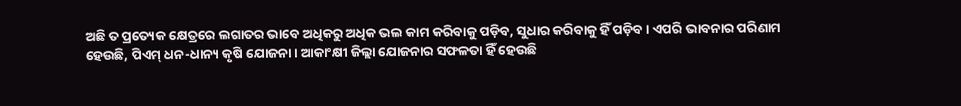ଅଛି ତ ପ୍ରତ୍ୟେକ କ୍ଷେତ୍ରରେ ଲଗାତର ଭାବେ ଅଧିକରୁ ଅଧିକ ଭଲ କାମ କରିବାକୁ ପଡ଼ିବ, ସୁଧାର କରିବାକୁ ହିଁ ପଡ଼ିବ। ଏପରି ଭାବନାର ପରିଣାମ ହେଉଛି, ପିଏମ୍‌ ଧନ-ଧାନ୍ୟ କୃଷି ଯୋଜନା। ଆକାଂକ୍ଷୀ ଜିଲ୍ଲା ଯୋଜନାର ସଫଳତା ହିଁ ହେଉଛି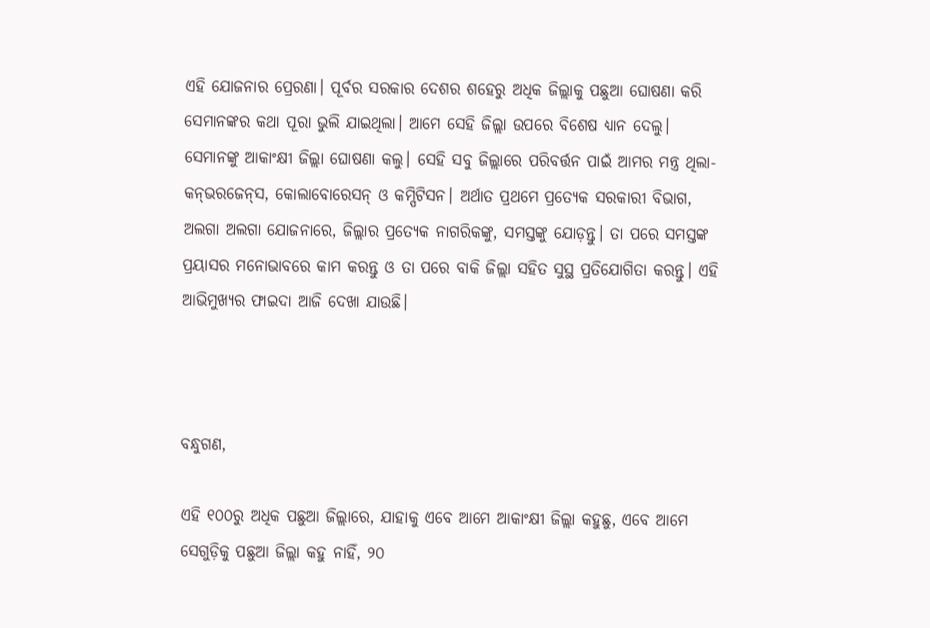ଏହି ଯୋଜନାର ପ୍ରେରଣା। ପୂର୍ବର ସରକାର ଦେଶର ଶହେରୁ ଅଧିକ ଜିଲ୍ଲାକୁ ପଛୁଆ ଘୋଷଣା କରି ସେମାନଙ୍କର କଥା ପୂରା ଭୁଲି ଯାଇଥିଲା। ଆମେ ସେହି ଜିଲ୍ଲା ଉପରେ ବିଶେଷ ଧ୍ୟାନ ଦେଲୁ। ସେମାନଙ୍କୁ ଆକାଂକ୍ଷୀ ଜିଲ୍ଲା ଘୋଷଣା କଲୁ। ସେହି ସବୁ ଜିଲ୍ଲାରେ ପରିବର୍ତ୍ତନ ପାଇଁ ଆମର ମନ୍ତ୍ର ଥିଲା- କନ୍‌ଭରଜେନ୍‌ସ, କୋଲାବୋରେସନ୍ ଓ କମ୍ପିଟିସନ। ଅର୍ଥାତ ପ୍ରଥମେ ପ୍ରତ୍ୟେକ ସରକାରୀ ବିଭାଗ, ଅଲଗା ଅଲଗା ଯୋଜନାରେ, ଜିଲ୍ଲାର ପ୍ରତ୍ୟେକ ନାଗରିକଙ୍କୁ, ସମସ୍ତଙ୍କୁ ଯୋଡ଼ନ୍ତୁ। ତା ପରେ ସମସ୍ତଙ୍କ ପ୍ରୟାସର ମନୋଭାବରେ କାମ କରନ୍ତୁ ଓ ତା ପରେ ବାକି ଜିଲ୍ଲା ସହିତ ସୁସ୍ଥ ପ୍ରତିଯୋଗିତା କରନ୍ତୁ। ଏହି ଆଭିମୁଖ୍ୟର ଫାଇଦା ଆଜି ଦେଖା ଯାଉଛି।



ବନ୍ଧୁଗଣ,

ଏହି ୧୦୦ରୁ ଅଧିକ ପଛୁଆ ଜିଲ୍ଲାରେ, ଯାହାକୁ ଏବେ ଆମେ ଆକାଂକ୍ଷୀ ଜିଲ୍ଲା କହୁଛୁ, ଏବେ ଆମେ ସେଗୁଡ଼ିକୁ ପଛୁଆ ଜିଲ୍ଲା କହୁ ନାହିଁ, ୨୦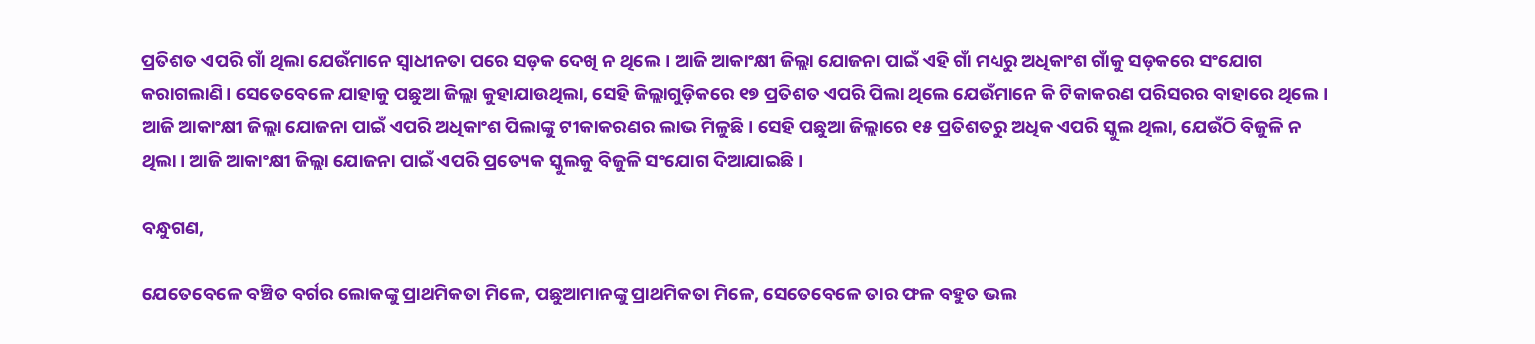ପ୍ରତିଶତ ଏପରି ଗାଁ ଥିଲା ଯେଉଁମାନେ ସ୍ୱାଧୀନତା ପରେ ସଡ଼କ ଦେଖି ନ ଥିଲେ। ଆଜି ଆକାଂକ୍ଷୀ ଜିଲ୍ଲା ଯୋଜନା ପାଇଁ ଏହି ଗାଁ ମଧ୍ୟରୁ ଅଧିକାଂଶ ଗାଁକୁ ସଡ଼କରେ ସଂଯୋଗ କରାଗଲାଣି। ସେତେବେଳେ ଯାହାକୁ ପଛୁଆ ଜିଲ୍ଲା କୁହାଯାଉଥିଲା, ସେହି ଜିଲ୍ଲାଗୁଡ଼ିକରେ ୧୭ ପ୍ରତିଶତ ଏପରି ପିଲା ଥିଲେ ଯେଉଁମାନେ କି ଟିକାକରଣ ପରିସରର ବାହାରେ ଥିଲେ। ଆଜି ଆକାଂକ୍ଷୀ ଜିଲ୍ଲା ଯୋଜନା ପାଇଁ ଏପରି ଅଧିକାଂଶ ପିଲାଙ୍କୁ ଟୀକାକରଣର ଲାଭ ମିଳୁଛି। ସେହି ପଛୁଆ ଜିଲ୍ଲାରେ ୧୫ ପ୍ରତିଶତରୁ ଅଧିକ ଏପରି ସ୍କୁଲ ଥିଲା, ଯେଉଁଠି ବିଜୁଳି ନ ଥିଲା। ଆଜି ଆକାଂକ୍ଷୀ ଜିଲ୍ଲା ଯୋଜନା ପାଇଁ ଏପରି ପ୍ରତ୍ୟେକ ସ୍କୁଲକୁ ବିଜୁଳି ସଂଯୋଗ ଦିଆଯାଇଛି।

ବନ୍ଧୁଗଣ,

ଯେତେବେଳେ ବଞ୍ଚିତ ବର୍ଗର ଲୋକଙ୍କୁ ପ୍ରାଥମିକତା ମିଳେ, ପଛୁଆମାନଙ୍କୁ ପ୍ରାଥମିକତା ମିଳେ, ସେତେବେଳେ ତାର ଫଳ ବହୁତ ଭଲ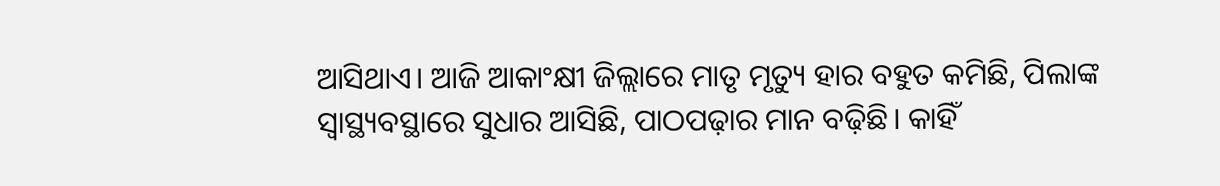ଆସିଥାଏ। ଆଜି ଆକାଂକ୍ଷୀ ଜିଲ୍ଲାରେ ମାତୃ ମୃତ୍ୟୁ ହାର ବହୁତ କମିଛି, ପିଲାଙ୍କ ସ୍ୱାସ୍ଥ୍ୟବସ୍ଥାରେ ସୁଧାର ଆସିଛି, ପାଠପଢ଼ାର ମାନ ବଢ଼ିଛି। କାହିଁ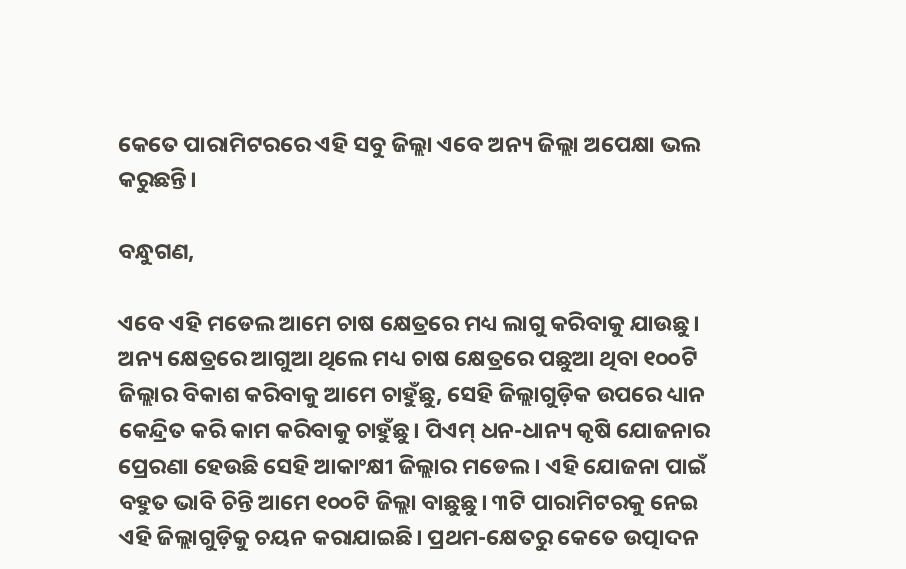କେତେ ପାରାମିଟରରେ ଏହି ସବୁ ଜିଲ୍ଲା ଏବେ ଅନ୍ୟ ଜିଲ୍ଲା ଅପେକ୍ଷା ଭଲ କରୁଛନ୍ତି।

ବନ୍ଧୁଗଣ,

ଏବେ ଏହି ମଡେଲ ଆମେ ଚାଷ କ୍ଷେତ୍ରରେ ମଧ୍ୟ ଲାଗୁ କରିବାକୁ ଯାଉଛୁ। ଅନ୍ୟ କ୍ଷେତ୍ରରେ ଆଗୁଆ ଥିଲେ ମଧ୍ୟ ଚାଷ କ୍ଷେତ୍ରରେ ପଛୁଆ ଥିବା ୧୦୦ଟି ଜିଲ୍ଲାର ବିକାଶ କରିବାକୁ ଆମେ ଚାହୁଁଛୁ, ସେହି ଜିଲ୍ଲାଗୁଡ଼ିକ ଉପରେ ଧ୍ୟାନ କେନ୍ଦ୍ରିତ କରି କାମ କରିବାକୁ ଚାହୁଁଛୁ। ପିଏମ୍‌ ଧନ-ଧାନ୍ୟ କୃଷି ଯୋଜନାର ପ୍ରେରଣା ହେଉଛି ସେହି ଆକାଂକ୍ଷୀ ଜିଲ୍ଲାର ମଡେଲ। ଏହି ଯୋଜନା ପାଇଁ ବହୁତ ଭାବି ଚିନ୍ତି ଆମେ ୧୦୦ଟି ଜିଲ୍ଲା ବାଛୁଛୁ। ୩ଟି ପାରାମିଟରକୁ ନେଇ ଏହି ଜିଲ୍ଲାଗୁଡ଼ିକୁ ଚୟନ କରାଯାଇଛି। ପ୍ରଥମ-କ୍ଷେତରୁ କେତେ ଉତ୍ପାଦନ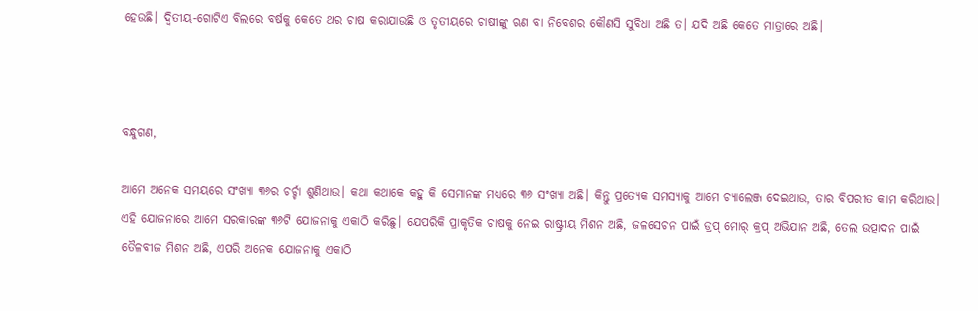ହେଉଛି। ଦ୍ୱିତୀୟ-ଗୋଟିଏ ବିଲରେ ବର୍ଷକୁ କେତେ ଥର ଚାଷ କରାଯାଉଛି ଓ ତୃତୀୟରେ ଚାଷୀଙ୍କୁ ଋଣ ବା ନିବେଶର କୌଣସି ସୁବିଧା ଅଛି ତ। ଯଦି ଅଛି କେତେ ମାତ୍ରାରେ ଅଛି।



ବନ୍ଧୁଗଣ,

ଆମେ ଅନେକ ସମୟରେ ସଂଖ୍ୟା ୩୬ର ଚର୍ଚ୍ଚା ଶୁଣିଥାଉ। କଥା କଥାକେ କହୁ କି ସେମାନଙ୍କ ମଧ୍ୟରେ ୩୬ ସଂଖ୍ୟା ଅଛି। କିନ୍ତୁ ପ୍ରତ୍ୟେକ ସମସ୍ୟାକୁ ଆମେ ଚ୍ୟାଲେଞ୍ଜ ଦେଇଥାଉ, ତାର ବିପରୀତ କାମ କରିଥାଉ। ଏହି ଯୋଜନାରେ ଆମେ ସରକାରଙ୍କ ୩୬ଟି ଯୋଜନାକୁ ଏକାଠି କରିଛୁ। ଯେପରିକି ପ୍ରାକୃତିକ ଚାଷକୁ ନେଇ ରାଷ୍ଟ୍ରୀୟ ମିଶନ ଅଛି, ଜଳସେଚନ ପାଇଁ ଡ୍ରପ୍‌ ମୋର୍ କ୍ରପ୍ ଅଭିଯାନ ଅଛି, ତେଲ ଉତ୍ପାଦନ ପାଇଁ ତୈଳବୀଜ ମିଶନ ଅଛି, ଏପରି ଅନେକ ଯୋଜନାକୁ ଏକାଠି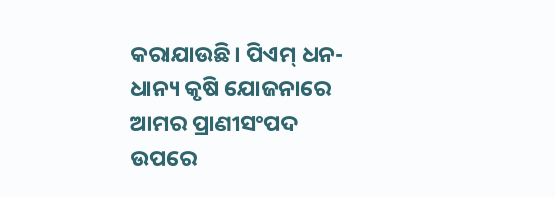କରାଯାଉଛି। ପିଏମ୍‌ ଧନ-ଧାନ୍ୟ କୃଷି ଯୋଜନାରେ ଆମର ପ୍ରାଣୀସଂପଦ ଉପରେ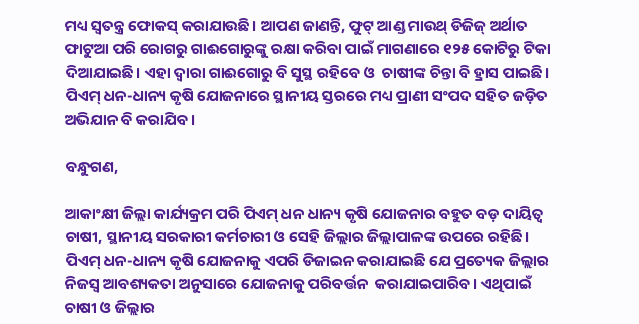ମଧ୍ୟ ସ୍ୱତନ୍ତ୍ର ଫୋକସ୍ କରାଯାଉଛି। ଆପଣ ଜାଣନ୍ତି, ଫୁଟ୍ ଆଣ୍ଡ ମାଉଥ୍ ଡିଜିଜ୍ ଅର୍ଥାତ ଫାଟୁଆ ପରି ରୋଗରୁ ଗାଈଗୋରୁଙ୍କୁ ରକ୍ଷା କରିବା ପାଇଁ ମାଗଣାରେ ୧୨୫ କୋଟିରୁ ଟିକା ଦିଆଯାଇଛି। ଏହା ଦ୍ୱାରା ଗାଈଗୋରୁ ବି ସୁସ୍ଥ ରହିବେ ଓ  ଚାଷୀଙ୍କ ଚିନ୍ତା ବି ହ୍ରାସ ପାଇଛି। ପିଏମ୍‌ ଧନ-ଧାନ୍ୟ କୃଷି ଯୋଜନାରେ ସ୍ଥାନୀୟ ସ୍ତରରେ ମଧ୍ୟ ପ୍ରାଣୀ ସଂପଦ ସହିତ ଜଡ଼ିତ ଅଭିଯାନ ବି କରାଯିବ ।

ବନ୍ଧୁଗଣ,

ଆକାଂକ୍ଷୀ ଜିଲ୍ଲା କାର୍ଯ୍ୟକ୍ରମ ପରି ପିଏମ୍‌ ଧନ ଧାନ୍ୟ କୃଷି ଯୋଜନାର ବହୁତ ବଡ଼ ଦାୟିତ୍ୱ ଚାଷୀ, ସ୍ଥାନୀୟ ସରକାରୀ କର୍ମଚାରୀ ଓ ସେହି ଜିଲ୍ଲାର ଜିଲ୍ଲାପାଳଙ୍କ ଉପରେ ରହିଛି। ପିଏମ୍ ଧନ-ଧାନ୍ୟ କୃଷି ଯୋଜନାକୁ ଏପରି ଡିଜାଇନ କରାଯାଇଛି ଯେ ପ୍ରତ୍ୟେକ ଜିଲ୍ଲାର ନିଜସ୍ୱ ଆବଶ୍ୟକତା ଅନୁସାରେ ଯୋଜନାକୁ ପରିବର୍ତ୍ତନ  କରାଯାଇପାରିବ। ଏଥିପାଇଁ ଚାଷୀ ଓ ଜିଲ୍ଲାର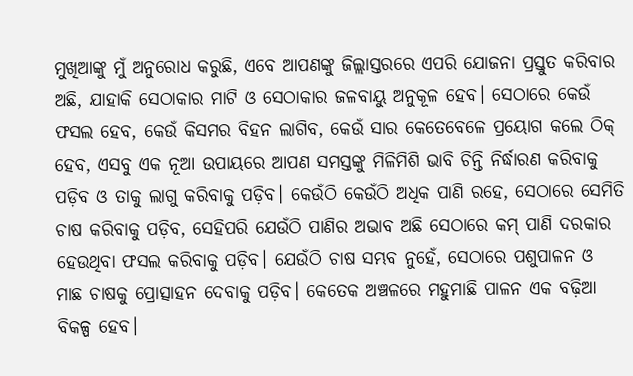ମୁଖିଆଙ୍କୁ ମୁଁ ଅନୁରୋଧ କରୁଛି, ଏବେ ଆପଣଙ୍କୁ ଜିଲ୍ଲାସ୍ତରରେ ଏପରି ଯୋଜନା ପ୍ରସ୍ତୁତ କରିବାର ଅଛି, ଯାହାକି ସେଠାକାର ମାଟି ଓ ସେଠାକାର ଜଳବାୟୁ ଅନୁକୂଳ ହେବ। ସେଠାରେ କେଉଁ ଫସଲ ହେବ, କେଉଁ କିସମର ବିହନ ଲାଗିବ, କେଉଁ ସାର କେତେବେଳେ ପ୍ରୟୋଗ କଲେ ଠିକ୍ ହେବ, ଏସବୁ ଏକ ନୂଆ ଉପାୟରେ ଆପଣ ସମସ୍ତଙ୍କୁ ମିଳିମିଶି ଭାବି ଚିନ୍ତି ନିର୍ଦ୍ଧାରଣ କରିବାକୁ ପଡ଼ିବ ଓ ତାକୁ ଲାଗୁ କରିବାକୁ ପଡ଼ିବ। କେଉଁଠି କେଉଁଠି ଅଧିକ ପାଣି ରହେ, ସେଠାରେ ସେମିତି ଚାଷ କରିବାକୁ ପଡ଼ିବ, ସେହିପରି ଯେଉଁଠି ପାଣିର ଅଭାବ ଅଛି ସେଠାରେ କମ୍ ପାଣି ଦରକାର ହେଉଥିବା ଫସଲ କରିବାକୁ ପଡ଼ିବ। ଯେଉଁଠି ଚାଷ ସମ୍ଭବ ନୁହେଁ, ସେଠାରେ ପଶୁପାଳନ ଓ ମାଛ ଚାଷକୁ ପ୍ରୋତ୍ସାହନ ଦେବାକୁ ପଡ଼ିବ। କେତେକ ଅଞ୍ଚଳରେ ମହୁମାଛି ପାଳନ ଏକ ବଢ଼ିଆ ବିକଳ୍ପ ହେବ।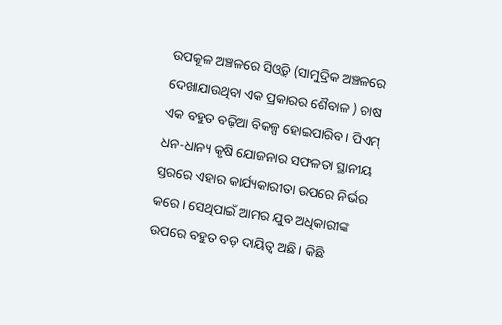ଉପକୂଳ ଅଞ୍ଚଳରେ ସିଓ୍ୱିଡ୍ (ସାମୁଦ୍ରିକ ଅଞ୍ଚଳରେ ଦେଖାଯାଉଥିବା ଏକ ପ୍ରକାରର ଶୈବାଳ ) ଚାଷ ଏକ ବହୁତ ବଢ଼ିଆ ବିକଳ୍ପ ହୋଇପାରିବ। ପିଏମ୍ ଧନ-ଧାନ୍ୟ କୃଷି ଯୋଜନାର ସଫଳତା ସ୍ଥାନୀୟ ସ୍ତରରେ ଏହାର କାର୍ଯ୍ୟକାରୀତା ଉପରେ ନିର୍ଭର କରେ। ସେଥିପାଇଁ ଆମର ଯୁବ ଅଧିକାରୀଙ୍କ ଉପରେ ବହୁତ ବଡ଼ ଦାୟିତ୍ୱ ଅଛି। କିଛି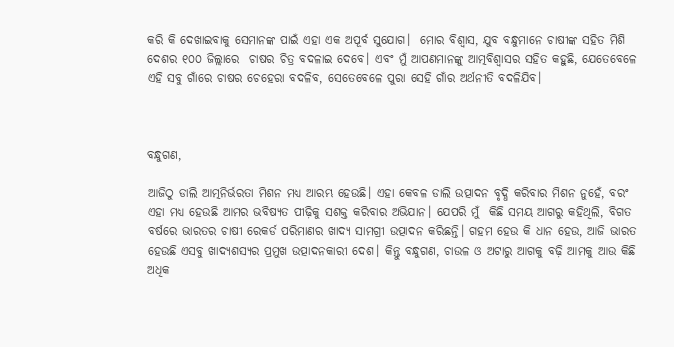କରି କି ଦେଖାଇବାକୁ ସେମାନଙ୍କ ପାଇଁ ଏହା ଏକ ଅପୂର୍ବ ସୁଯୋଗ।  ମୋର ବିଶ୍ୱାସ, ଯୁବ ବନ୍ଧୁମାନେ ଚାଷୀଙ୍କ ସହିତ ମିଶି ଦେଶର ୧୦୦ ଜିଲ୍ଲାରେ  ଚାଷର ଚିତ୍ର ବଦଳାଇ ଦେବେ। ଏବଂ ମୁଁ ଆପଣମାନଙ୍କୁ ଆତ୍ମବିଶ୍ୱାସର ସହିତ କହୁଛି, ଯେତେବେଳେ ଏହି ସବୁ ଗାଁରେ ଚାଷର ଚେହେରା ବଦଳିବ, ସେତେବେଳେ ପୁରା ସେହି ଗାଁର ଅର୍ଥନୀତି ବଦଳିଯିବ।



ବନ୍ଧୁଗଣ,

ଆଜିଠୁ ଡାଲି ଆତ୍ମନିର୍ଭରତା ମିଶନ ମଧ୍ୟ ଆରମ୍ଭ ହେଉଛି। ଏହା କେବଳ ଡାଲି ଉତ୍ପାଦନ ବୃଦ୍ଧି କରିବାର ମିଶନ ନୁହେଁ, ବରଂ ଏହା ମଧ୍ୟ ହେଉଛି ଆମର ଭବିଷ୍ୟତ ପୀଢ଼ିକୁ ସଶକ୍ତ କରିବାର ଅଭିଯାନ। ଯେପରି ମୁଁ  କିଛି ସମୟ ଆଗରୁ କହିଥିଲି, ବିଗତ ବର୍ଷରେ ଭାରତର ଚାଷୀ ରେକର୍ଡ ପରିମାଣର ଖାଦ୍ୟ ସାମଗ୍ରୀ ଉତ୍ପାଦନ କରିଛନ୍ତି। ଗହମ ହେଉ କି ଧାନ ହେଉ, ଆଜି ଭାରତ ହେଉଛି ଏସବୁ ଖାଦ୍ୟଶସ୍ୟର ପ୍ରମୁଖ ଉତ୍ପାଦନକାରୀ ଦେଶ। କିନ୍ତୁ ବନ୍ଧୁଗଣ, ଚାଉଳ ଓ ଅଟାରୁ ଆଗକୁ ବଢ଼ି ଆମକୁ ଆଉ କିଛି ଅଧିକ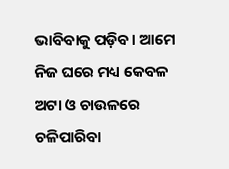ଭାବିବାକୁ ପଡ଼ିବ। ଆମେ ନିଜ ଘରେ ମଧ୍ୟ କେବଳ ଅଟା ଓ ଚାଉଳରେ ଚଳିପାରିବା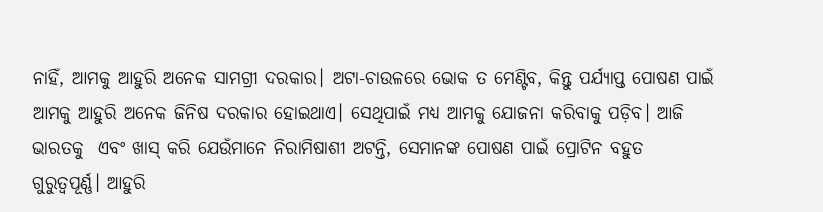ନାହିଁ, ଆମକୁ ଆହୁରି ଅନେକ ସାମଗ୍ରୀ ଦରକାର। ଅଟା-ଚାଉଳରେ ଭୋକ ତ ମେଣ୍ଟିବ, କିନ୍ତୁ ପର୍ଯ୍ୟାପ୍ତ ପୋଷଣ ପାଇଁ ଆମକୁ ଆହୁରି ଅନେକ ଜିନିଷ ଦରକାର ହୋଇଥାଏ। ସେଥିପାଇଁ ମଧ୍ୟ ଆମକୁ ଯୋଜନା କରିବାକୁ ପଡ଼ିବ। ଆଜି ଭାରତକୁ  ଏବଂ ଖାସ୍ କରି ଯେଉଁମାନେ ନିରାମିଷାଶୀ ଅଟନ୍ତି, ସେମାନଙ୍କ ପୋଷଣ ପାଇଁ ପ୍ରୋଟିନ ବହୁତ ଗୁରୁତ୍ୱପୂର୍ଣ୍ଣ। ଆହୁରି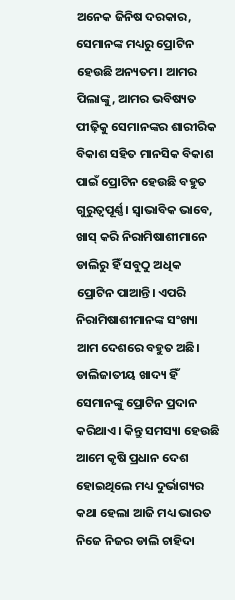ଅନେକ ଜିନିଷ ଦରକାର, ସେମାନଙ୍କ ମଧ୍ୟରୁ ପ୍ରୋଟିନ ହେଉଛି ଅନ୍ୟତମ। ଆମର ପିଲାଙ୍କୁ, ଆମର ଭବିଷ୍ୟତ ପୀଢ଼ିକୁ ସେମାନଙ୍କର ଶାରୀରିକ ବିକାଶ ସହିତ ମାନସିକ ବିକାଶ ପାଇଁ ପ୍ରୋଟିନ ହେଉଛି ବହୁତ ଗୁରୁତ୍ୱପୂର୍ଣ୍ଣ। ସ୍ୱାଭାବିକ ଭାବେ, ଖାସ୍ କରି ନିରାମିଷାଶୀମାନେ ଡାଲିରୁ ହିଁ ସବୁଠୁ ଅଧିକ ପ୍ରୋଟିନ ପାଆନ୍ତି। ଏପରି ନିରାମିଷାଶୀମାନଙ୍କ ସଂଖ୍ୟା ଆମ ଦେଶରେ ବହୁତ ଅଛି। ଡାଲିଜାତୀୟ ଖାଦ୍ୟ ହିଁ ସେମାନଙ୍କୁ ପ୍ରୋଟିନ ପ୍ରଦାନ କରିଥାଏ। କିନ୍ତୁ ସମସ୍ୟା ହେଉଛି ଆମେ କୃଷି ପ୍ରଧାନ ଦେଶ ହୋଇଥିଲେ ମଧ୍ୟ ଦୁର୍ଭାଗ୍ୟର କଥା ହେଲା ଆଜି ମଧ୍ୟ ଭାରତ ନିଜେ ନିଜର ଡାଲି ଚାହିଦା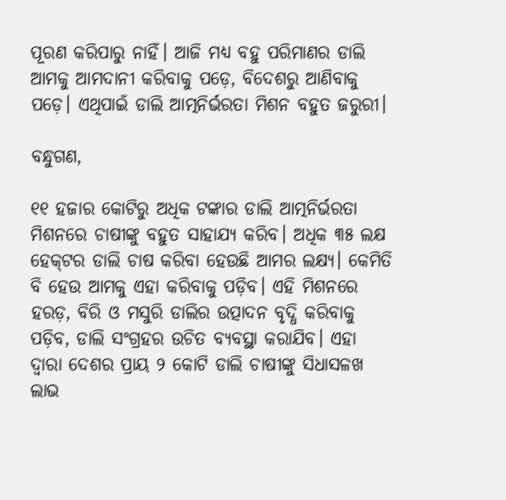ପୂରଣ କରିପାରୁ ନାହିଁ। ଆଜି ମଧ୍ୟ ବହୁ ପରିମାଣର ଡାଲି ଆମକୁ ଆମଦାନୀ କରିବାକୁ ପଡ଼େ, ବିଦେଶରୁ ଆଣିବାକୁ ପଡ଼େ। ଏଥିପାଇଁ ଡାଲି ଆତ୍ମନିର୍ଭରତା ମିଶନ ବହୁତ ଜରୁରୀ।

ବନ୍ଧୁଗଣ,

୧୧ ହଜାର କୋଟିରୁ ଅଧିକ ଟଙ୍କାର ଡାଲି ଆତ୍ମନିର୍ଭରତା ମିଶନରେ ଚାଷୀଙ୍କୁ ବହୁତ ସାହାଯ୍ୟ କରିବ। ଅଧିକ ୩୫ ଲକ୍ଷ ହେକ୍‌ଟର ଡାଲି ଚାଷ କରିବା ହେଉଛି ଆମର ଲକ୍ଷ୍ୟ। କେମିତି ବି ହେଉ ଆମକୁ ଏହା କରିବାକୁ ପଡ଼ିବ। ଏହି ମିଶନରେ ହରଡ଼, ବିରି ଓ ମସୁରି ଡାଲିର ଉତ୍ପାଦନ ବୃଦ୍ଧି କରିବାକୁ ପଡ଼ିବ, ଡାଲି ସଂଗ୍ରହର ଉଚିତ ବ୍ୟବସ୍ଥା କରାଯିବ। ଏହା ଦ୍ୱାରା ଦେଶର ପ୍ରାୟ ୨ କୋଟି ଡାଲି ଚାଷୀଙ୍କୁ ସିଧାସଳଖ ଲାଭ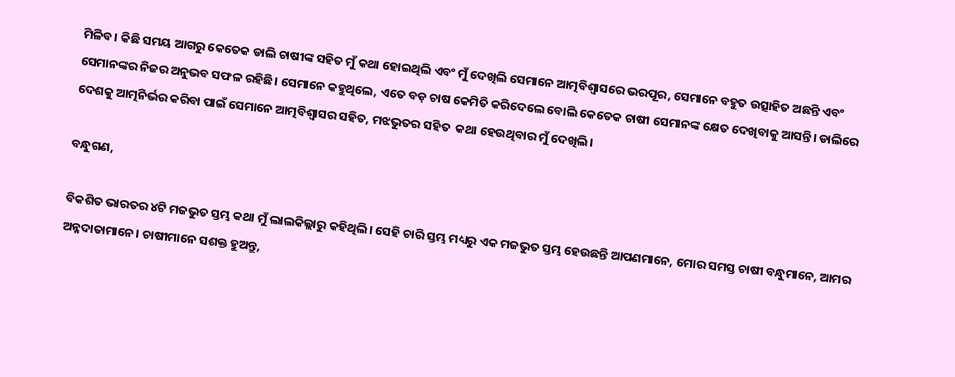ମିଳିବ। କିଛି ସମୟ ଆଗରୁ କେତେକ ଡାଲି ଚାଷୀଙ୍କ ସହିତ ମୁଁ କଥା ହୋଇଥିଲି ଏବଂ ମୁଁ ଦେଖିଲି ସେମାନେ ଆତ୍ମବିଶ୍ୱାସରେ ଭରପୂର, ସେମାନେ ବହୁତ ଉତ୍ସାହିତ ଅଛନ୍ତି ଏବଂ ସେମାନଙ୍କର ନିଜର ଅନୁଭବ ସଫଳ ରହିଛି। ସେମାନେ କହୁଥିଲେ, ଏତେ ବଡ଼ ଚାଷ କେମିତି କରିଦେଲେ ବୋଲି କେତେକ ଚାଷୀ ସେମାନଙ୍କ କ୍ଷେତ ଦେଖିବାକୁ ଆସନ୍ତି। ଡାଲିରେ ଦେଶକୁ ଆତ୍ମନିର୍ଭର କରିବା ପାଇଁ ସେମାନେ ଆତ୍ମବିଶ୍ୱାସର ସହିତ, ମଝଭୁତର ସହିତ  କଥା ହେଉଥିବାର ମୁଁ ଦେଖିଲି।

ବନ୍ଧୁଗଣ,

ବିକଶିତ ଭାରତର ୪ଟି ମଜଭୁତ ସ୍ତମ୍ଭ କଥା ମୁଁ ଲାଲକିଲ୍ଲାରୁ କହିଥିଲି। ସେହି ଚାରି ସ୍ତମ୍ଭ ମଧ୍ୟରୁ ଏକ ମଜଭୁତ ସ୍ତମ୍ଭ ହେଉଛନ୍ତି ଆପଣମାନେ, ମୋର ସମସ୍ତ ଚାଷୀ ବନ୍ଧୁମାନେ, ଆମର ଅନ୍ନଦାତାମାନେ। ଚାଷୀମାନେ ସଶକ୍ତ ହୁଅନ୍ତୁ,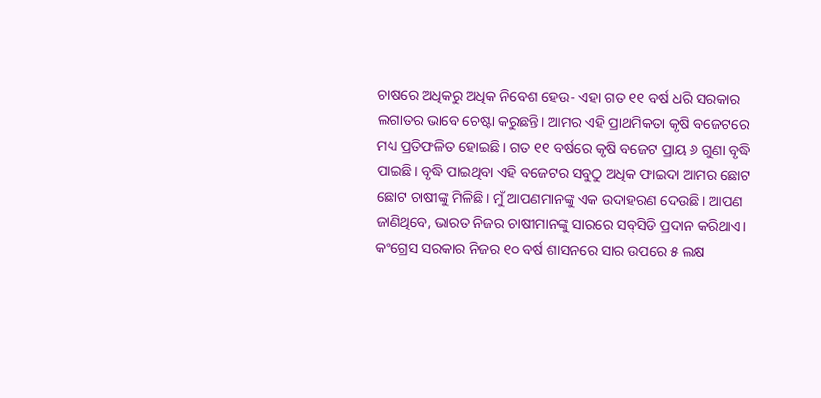ଚାଷରେ ଅଧିକରୁ ଅଧିକ ନିବେଶ ହେଉ- ଏହା ଗତ ୧୧ ବର୍ଷ ଧରି ସରକାର ଲଗାତର ଭାବେ ଚେଷ୍ଟା କରୁଛନ୍ତି। ଆମର ଏହି ପ୍ରାଥମିକତା କୃଷି ବଜେଟରେ ମଧ୍ୟ ପ୍ରତିଫଳିତ ହୋଇଛି। ଗତ ୧୧ ବର୍ଷରେ କୃଷି ବଜେଟ ପ୍ରାୟ ୬ ଗୁଣା ବୃଦ୍ଧି ପାଇଛି। ବୃଦ୍ଧି ପାଇଥିବା ଏହି ବଜେଟର ସବୁଠୁ ଅଧିକ ଫାଇଦା ଆମର ଛୋଟ ଛୋଟ ଚାଷୀଙ୍କୁ ମିଳିଛି। ମୁଁ ଆପଣମାନଙ୍କୁ ଏକ ଉଦାହରଣ ଦେଉଛି। ଆପଣ ଜାଣିଥିବେ, ଭାରତ ନିଜର ଚାଷୀମାନଙ୍କୁ ସାରରେ ସବ୍‌ସିଡି ପ୍ରଦାନ କରିଥାଏ। କଂଗ୍ରେସ ସରକାର ନିଜର ୧୦ ବର୍ଷ ଶାସନରେ ସାର ଉପରେ ୫ ଲକ୍ଷ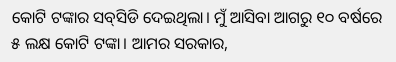କୋଟି ଟଙ୍କାର ସବ୍‌ସିଡି ଦେଇଥିଲା। ମୁଁ ଆସିବା ଆଗରୁ ୧୦ ବର୍ଷରେ ୫ ଲକ୍ଷ କୋଟି ଟଙ୍କା। ଆମର ସରକାର,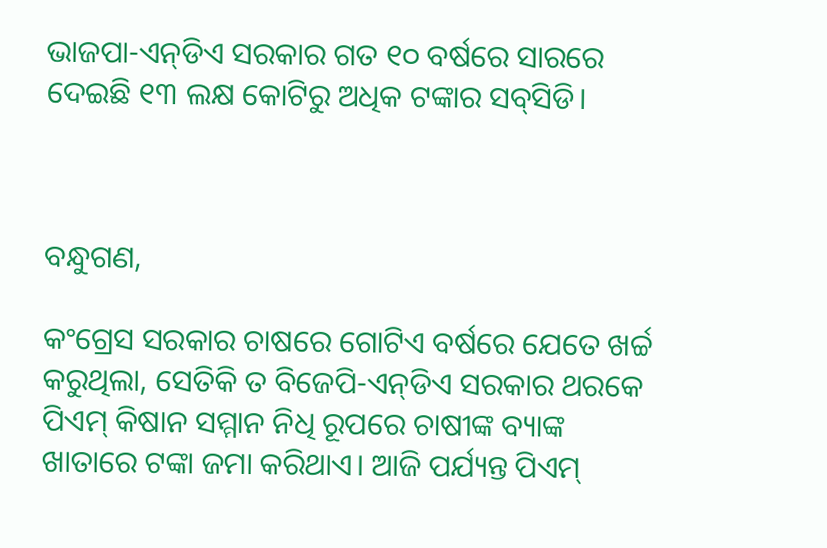ଭାଜପା-ଏନ୍‌ଡିଏ ସରକାର ଗତ ୧୦ ବର୍ଷରେ ସାରରେ ଦେଇଛି ୧୩ ଲକ୍ଷ କୋଟିରୁ ଅଧିକ ଟଙ୍କାର ସବ୍‌ସିଡି।



ବନ୍ଧୁଗଣ,

କଂଗ୍ରେସ ସରକାର ଚାଷରେ ଗୋଟିଏ ବର୍ଷରେ ଯେତେ ଖର୍ଚ୍ଚ କରୁଥିଲା, ସେତିକି ତ ବିଜେପି-ଏନ୍‌ଡିଏ ସରକାର ଥରକେ ପିଏମ୍ କିଷାନ ସମ୍ମାନ ନିଧି ରୂପରେ ଚାଷୀଙ୍କ ବ୍ୟାଙ୍କ ଖାତାରେ ଟଙ୍କା ଜମା କରିଥାଏ। ଆଜି ପର୍ଯ୍ୟନ୍ତ ପିଏମ୍‌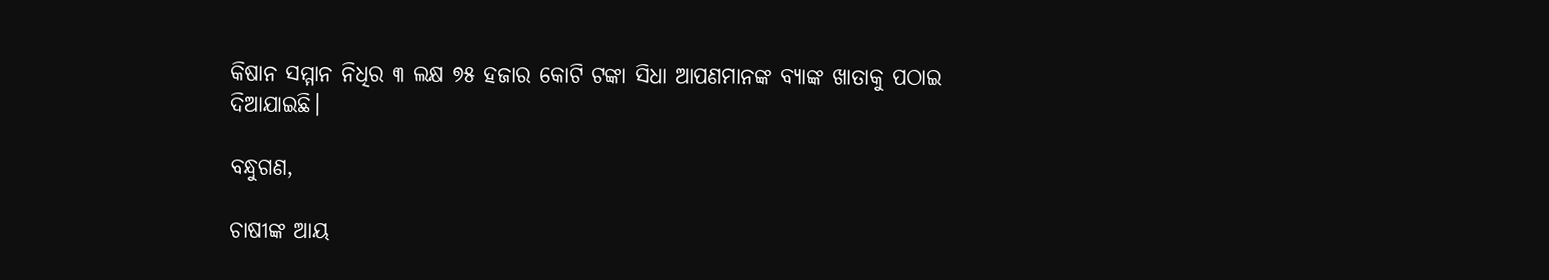କିଷାନ ସମ୍ମାନ ନିଧିର ୩ ଲକ୍ଷ ୭୫ ହଜାର କୋଟି ଟଙ୍କା ସିଧା ଆପଣମାନଙ୍କ ବ୍ୟାଙ୍କ ଖାତାକୁ ପଠାଇ ଦିଆଯାଇଛି।

ବନ୍ଧୁଗଣ,

ଚାଷୀଙ୍କ ଆୟ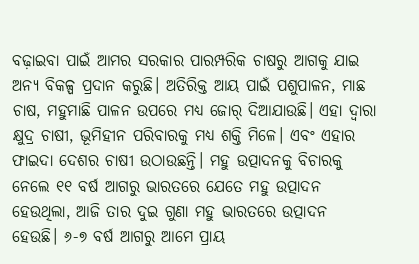ବଢ଼ାଇବା ପାଇଁ ଆମର ସରକାର ପାରମ୍ପରିକ ଚାଷରୁ ଆଗକୁ ଯାଇ ଅନ୍ୟ ବିକଳ୍ପ ପ୍ରଦାନ କରୁଛି। ଅତିରିକ୍ତ ଆୟ ପାଇଁ ପଶୁପାଳନ, ମାଛ ଚାଷ, ମହୁମାଛି ପାଳନ ଉପରେ ମଧ୍ୟ ଜୋର୍ ଦିଆଯାଉଛି। ଏହା ଦ୍ୱାରା କ୍ଷୁଦ୍ର ଚାଷୀ, ଭୂମିହୀନ ପରିବାରକୁ ମଧ୍ୟ ଶକ୍ତି ମିଳେ। ଏବଂ ଏହାର ଫାଇଦା ଦେଶର ଚାଷୀ ଉଠାଉଛନ୍ତି। ମହୁ ଉତ୍ପାଦନକୁ ବିଚାରକୁ ନେଲେ ୧୧ ବର୍ଷ ଆଗରୁ ଭାରତରେ ଯେତେ ମହୁ ଉତ୍ପାଦନ ହେଉଥିଲା, ଆଜି ତାର ଦୁଇ ଗୁଣା ମହୁ ଭାରତରେ ଉତ୍ପାଦନ ହେଉଛି। ୬-୭ ବର୍ଷ ଆଗରୁ ଆମେ ପ୍ରାୟ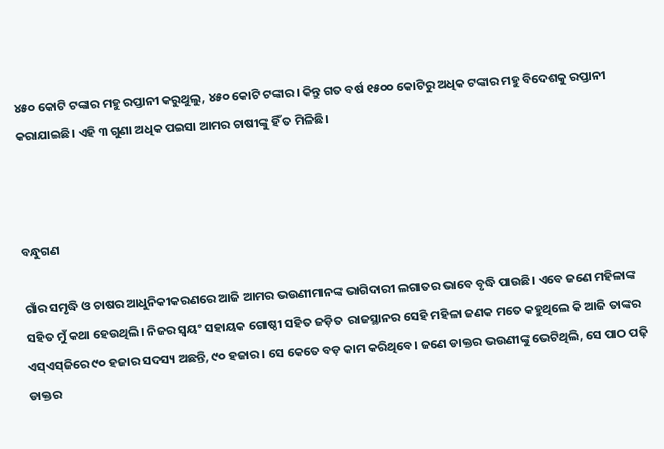୪୫୦ କୋଟି ଟଙ୍କାର ମହୁ ରପ୍ତାନୀ କରୁଥୁଲୁ, ୪୫୦ କୋଟି ଟଙ୍କାର। କିନ୍ତୁ ଗତ ବର୍ଷ ୧୫୦୦ କୋଟିରୁ ଅଧିକ ଟଙ୍କାର ମହୁ ବିଦେଶକୁ ରପ୍ତାନୀ କରାଯାଇଛି। ଏହି ୩ ଗୁଣା ଅଧିକ ପଇସା ଆମର ଚାଷୀଙ୍କୁ ହିଁ ତ ମିଳିଛି।



ବନ୍ଧୁଗଣ

ଗାଁର ସମୃଦ୍ଧି ଓ ଚାଷର ଆଧୁନିକୀକରଣରେ ଆଜି ଆମର ଭଉଣୀମାନଙ୍କ ଭାଗିଦାରୀ ଲଗାତର ଭାବେ ବୃଦ୍ଧି ପାଉଛି। ଏବେ ଜଣେ ମହିଳାଙ୍କ ସହିତ ମୁଁ କଥା ହେଉଥିଲି। ନିଜର ସ୍ୱୟଂ ସହାୟକ ଗୋଷ୍ଠୀ ସହିତ ଜଡ଼ିତ  ରାଜସ୍ଥାନର ସେହି ମହିଳା ଜଣକ ମତେ କହୁଥିଲେ କି ଆଜି ତାଙ୍କର ଏସ୍‌ଏସ୍‌ଜିରେ ୯୦ ହଜାର ସଦସ୍ୟ ଅଛନ୍ତି, ୯୦ ହଜାର। ସେ କେତେ ବଡ଼ କାମ କରିଥିବେ। ଜଣେ ଡାକ୍ତର ଭଉଣୀଙ୍କୁ ଭେଟିଥିଲି, ସେ ପାଠ ପଢ଼ି ଡାକ୍ତର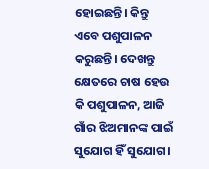ହୋଇଛନ୍ତି। କିନ୍ତୁ ଏବେ ପଶୁପାଳନ କରୁଛନ୍ତି। ଦେଖନ୍ତୁ କ୍ଷେତରେ ଚାଷ ହେଉ କି ପଶୁପାଳନ, ଆଜି ଗାଁର ଝିଅମାନଙ୍କ ପାଇଁ ସୁଯୋଗ ହିଁ ସୁଯୋଗ।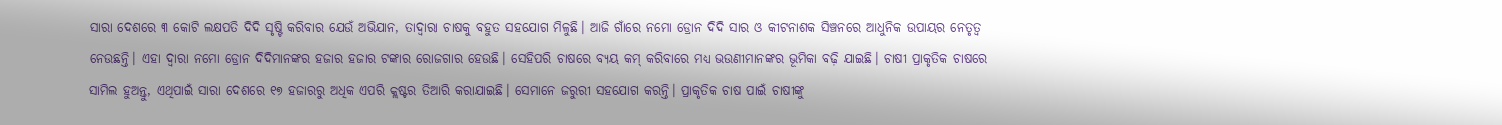ସାରା ଦେଶରେ ୩ କୋଟି ଲକ୍ଷପତି ଦିଦି ସୃଷ୍ଟି କରିବାର ଯେଉଁ ଅଭିଯାନ, ତାଦ୍ୱାରା ଚାଷକୁ ବହୁତ ସହଯୋଗ ମିଳୁଛି। ଆଜି ଗାଁରେ ନମୋ ଡ୍ରୋନ ଦିଦି ସାର ଓ କୀଟନାଶକ ସିଞ୍ଚନରେ ଆଧୁନିକ ଉପାୟର ନେତୃତ୍ୱ ନେଉଛନ୍ତି। ଏହା ଦ୍ୱାରା ନମୋ ଡ୍ରୋନ ଦିଦିମାନଙ୍କର ହଜାର ହଜାର ଟଙ୍କାର ରୋଜଗାର ହେଉଛି। ସେହିପରି ଚାଷରେ ବ୍ୟୟ କମ୍‌ କରିବାରେ ମଧ୍ୟ ଭଉଣୀମାନଙ୍କର ଭୂମିକା ବଢ଼ି ଯାଇଛି। ଚାଷୀ ପ୍ରାକୃତିକ ଚାଷରେ ସାମିଲ ହୁଅନ୍ତୁ, ଏଥିପାଇଁ ସାରା ଦେଶରେ ୧୭ ହଜାରରୁ ଅଧିକ ଏପରି କ୍ଲଷ୍ଟର ତିଆରି କରାଯାଇଛି। ସେମାନେ ଜରୁରୀ ସହଯୋଗ କରନ୍ତି। ପ୍ରାକୃତିକ ଚାଷ ପାଇଁ ଚାଷୀଙ୍କୁ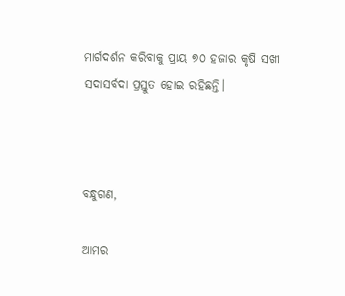ମାର୍ଗଦର୍ଶନ କରିବାକୁ ପ୍ରାୟ ୭୦ ହଜାର କୃଷି ସଖୀ ସଦାସର୍ବଦା ପ୍ରସ୍ତୁତ ହୋଇ ରହିଛନ୍ତି।



ବନ୍ଧୁଗଣ,

ଆମର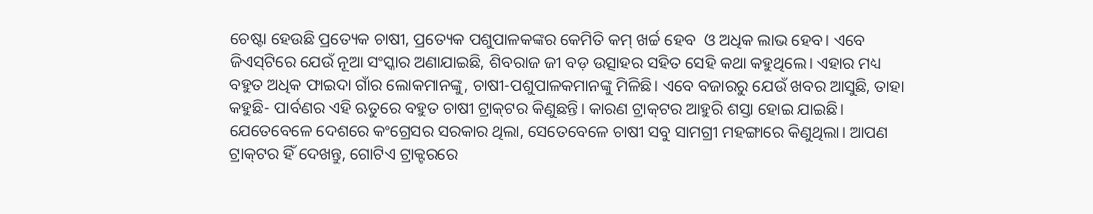ଚେଷ୍ଟା ହେଉଛି ପ୍ରତ୍ୟେକ ଚାଷୀ, ପ୍ରତ୍ୟେକ ପଶୁପାଳକଙ୍କର କେମିତି କମ୍ ଖର୍ଚ୍ଚ ହେବ  ଓ ଅଧିକ ଲାଭ ହେବ। ଏବେ ଜିଏସ୍‌ଟିରେ ଯେଉଁ ନୂଆ ସଂସ୍କାର ଅଣାଯାଇଛି, ଶିବରାଜ ଜୀ ବଡ଼ ଉତ୍ସାହର ସହିତ ସେହି କଥା କହୁଥିଲେ। ଏହାର ମଧ୍ୟ ବହୁତ ଅଧିକ ଫାଇଦା ଗାଁର ଲୋକମାନଙ୍କୁ, ଚାଷୀ-ପଶୁପାଳକମାନଙ୍କୁ ମିଳିଛି। ଏବେ ବଜାରରୁ ଯେଉଁ ଖବର ଆସୁଛି, ତାହା କହୁଛି- ପାର୍ବଣର ଏହି ଋତୁରେ ବହୁତ ଚାଷୀ ଟ୍ରାକ୍‌ଟର କିଣୁଛନ୍ତି। କାରଣ ଟ୍ରାକ୍‌ଟର ଆହୁରି ଶସ୍ତା ହୋଇ ଯାଇଛି। ଯେତେବେଳେ ଦେଶରେ କଂଗ୍ରେସର ସରକାର ଥିଲା, ସେତେବେଳେ ଚାଷୀ ସବୁ ସାମଗ୍ରୀ ମହଙ୍ଗାରେ କିଣୁଥିଲା। ଆପଣ ଟ୍ରାକ୍‌ଟର ହିଁ ଦେଖନ୍ତୁ, ଗୋଟିଏ ଟ୍ରାକ୍ଟରରେ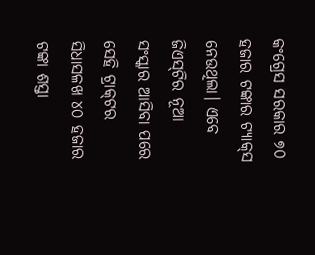କଂଗ୍ରେସ ସରକାର ୭୦ ହଜାର ଟଙ୍କାର ଟ୍ୟାକ୍‌ସ ନେଉଥିଲା। ଏବେ ଜିଏସ୍‌ଟିର ନୂଆ ସଂସ୍କାର ଆସିବା ପରେ ସେହି ଟ୍ରାକ୍‌ଟର ସିଧାସଳଖ ୪୦ ହଜାର ଟଙ୍କା ଶସ୍ତା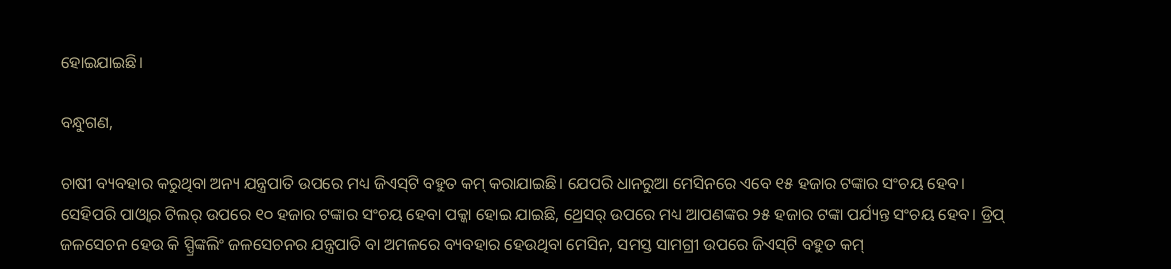ହୋଇଯାଇଛି।

ବନ୍ଧୁଗଣ,

ଚାଷୀ ବ୍ୟବହାର କରୁଥିବା ଅନ୍ୟ ଯନ୍ତ୍ରପାତି ଉପରେ ମଧ୍ୟ ଜିଏସ୍‌ଟି ବହୁତ କମ୍ କରାଯାଇଛି। ଯେପରି ଧାନରୁଆ ମେସିନରେ ଏବେ ୧୫ ହଜାର ଟଙ୍କାର ସଂଚୟ ହେବ। ସେହିପରି ପାଓ୍ୱାର ଟିଲର୍ ଉପରେ ୧୦ ହଜାର ଟଙ୍କାର ସଂଚୟ ହେବା ପକ୍କା ହୋଇ ଯାଇଛି, ଥ୍ରେସର୍ ଉପରେ ମଧ୍ୟ ଆପଣଙ୍କର ୨୫ ହଜାର ଟଙ୍କା ପର୍ଯ୍ୟନ୍ତ ସଂଚୟ ହେବ। ଡ୍ରିପ୍‌ ଜଳସେଚନ ହେଉ କି ସ୍ପ୍ରିଙ୍କଲିଂ ଜଳସେଚନର ଯନ୍ତ୍ରପାତି ବା ଅମଳରେ ବ୍ୟବହାର ହେଉଥିବା ମେସିନ, ସମସ୍ତ ସାମଗ୍ରୀ ଉପରେ ଜିଏସ୍‌ଟି ବହୁତ କମ୍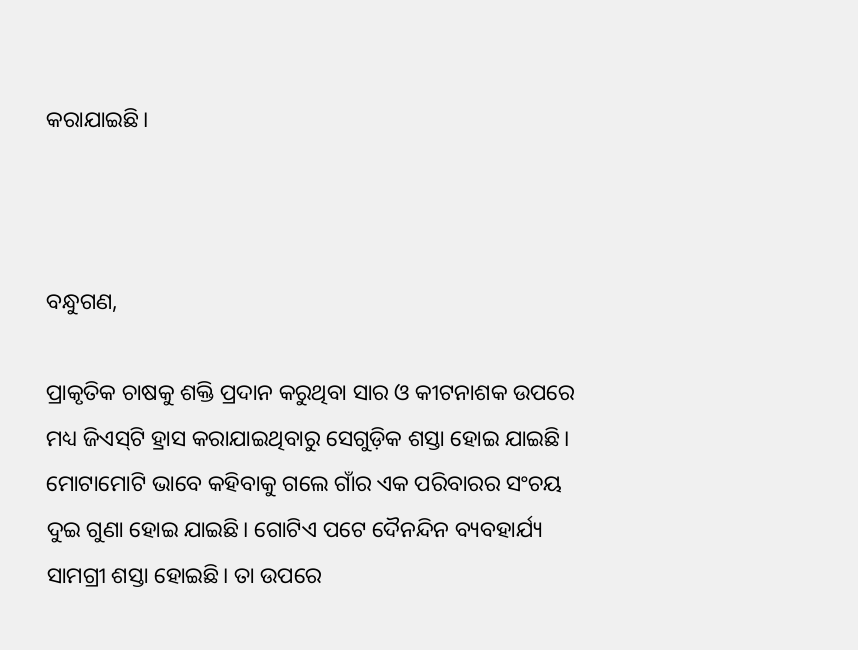କରାଯାଇଛି।



ବନ୍ଧୁଗଣ,

ପ୍ରାକୃତିକ ଚାଷକୁ ଶକ୍ତି ପ୍ରଦାନ କରୁଥିବା ସାର ଓ କୀଟନାଶକ ଉପରେ ମଧ୍ୟ ଜିଏସ୍‌ଟି ହ୍ରାସ କରାଯାଇଥିବାରୁ ସେଗୁଡ଼ିକ ଶସ୍ତା ହୋଇ ଯାଇଛି। ମୋଟାମୋଟି ଭାବେ କହିବାକୁ ଗଲେ ଗାଁର ଏକ ପରିବାରର ସଂଚୟ ଦୁଇ ଗୁଣା ହୋଇ ଯାଇଛି। ଗୋଟିଏ ପଟେ ଦୈନନ୍ଦିନ ବ୍ୟବହାର୍ଯ୍ୟ ସାମଗ୍ରୀ ଶସ୍ତା ହୋଇଛି। ତା ଉପରେ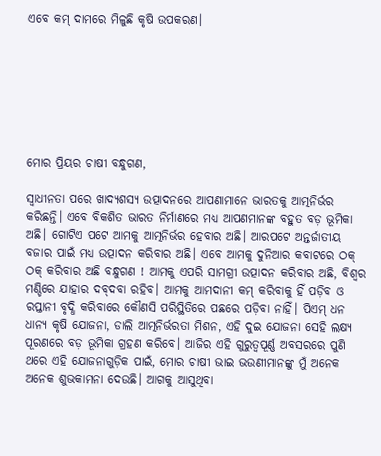ଏବେ କମ୍ ଦାମରେ ମିଳୁଛି କୃଷି ଉପକରଣ।







ମୋର ପ୍ରିୟର ଚାଷୀ ବନ୍ଧୁଗଣ,

ସ୍ୱାଧୀନତା ପରେ ଖାଦ୍ୟଶସ୍ୟ ଉତ୍ପାଦନରେ ଆପଣାମାନେ ଭାରତକୁ ଆତ୍ମନିର୍ଭର କରିଛନ୍ତି। ଏବେ ବିକଶିତ ଭାରତ ନିର୍ମାଣରେ ମଧ୍ୟ ଆପଣମାନଙ୍କ ବହୁତ ବଡ଼ ଭୂମିକା ଅଛି। ଗୋଟିଏ ପଟେ ଆମକୁ ଆତ୍ମନିର୍ଭର ହେବାର ଅଛି। ଆରପଟେ ଅନ୍ତର୍ଜାତୀୟ ବଜାର ପାଇଁ ମଧ୍ୟ ଉତ୍ପାଦନ କରିବାର ଅଛି। ଏବେ ଆମକୁ ଦୁନିଆର କବାଟରେ ଠକ୍ ଠକ୍ କରିବାର ଅଛି ବନ୍ଧୁଗଣ ! ଆମକୁ ଏପରି ସାମଗ୍ରୀ ଉତ୍ପାଦନ କରିବାର ଅଛି, ବିଶ୍ୱର ମଣ୍ଡିରେ ଯାହାର ଦବ୍‌ଦବା ରହିବ। ଆମକୁ ଆମଦାନୀ କମ୍ କରିବାକୁ ହିଁ ପଡ଼ିବ ଓ ରପ୍ତାନୀ ବୃଦ୍ଧି କରିବାରେ କୌଣସି ପରିସ୍ଥିତିରେ ପଛରେ ପଡ଼ିବା ନାହିଁ। ପିଏମ୍‌ ଧନ ଧାନ୍ୟ କୃଷି ଯୋଜନା, ଡାଲି ଆତ୍ମନିର୍ଭରତା ମିଶନ, ଏହି ଦୁଇ ଯୋଜନା ସେହି ଲକ୍ଷ୍ୟ ପୂରଣରେ ବଡ଼ ଭୂମିକା ଗ୍ରହଣ କରିବେ। ଆଜିର ଏହି ଗୁରୁତ୍ୱପୂର୍ଣ୍ଣ ଅବସରରେ ପୁଣି ଥରେ ଏହି ଯୋଜନାଗୁଡ଼ିକ ପାଇଁ, ମୋର ଚାଷୀ ଭାଇ ଭଉଣୀମାନଙ୍କୁ ମୁଁ ଅନେକ ଅନେକ ଶୁଭକାମନା ଦେଉଛି। ଆଗକୁ ଆସୁଥିବା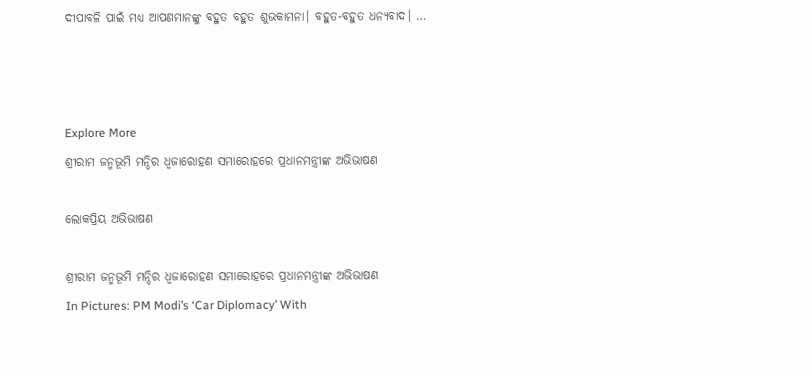ଦୀପାବଳି ପାଇଁ ମଧ୍ୟ ଆପଣମାନଙ୍କୁ ବହୁତ ବହୁତ ଶୁଭକାମନା। ବହୁତ-ବହୁତ ଧନ୍ୟବାଦ। …



Explore More
ଶ୍ରୀରାମ ଜନ୍ମଭୂମି ମନ୍ଦିର ଧ୍ଵଜାରୋହଣ ସମାରୋହରେ ପ୍ରଧାନମନ୍ତ୍ରୀଙ୍କ ଅଭିଭାଷଣ

ଲୋକପ୍ରିୟ ଅଭିଭାଷଣ

ଶ୍ରୀରାମ ଜନ୍ମଭୂମି ମନ୍ଦିର ଧ୍ଵଜାରୋହଣ ସମାରୋହରେ ପ୍ରଧାନମନ୍ତ୍ରୀଙ୍କ ଅଭିଭାଷଣ
In Pictures: PM Modi’s ‘Car Diplomacy’ With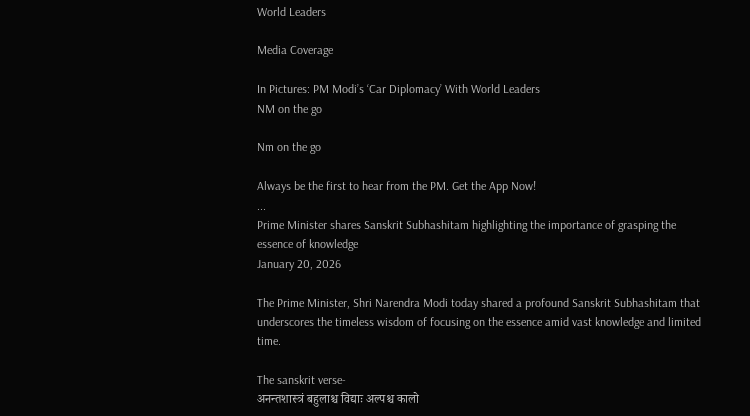World Leaders

Media Coverage

In Pictures: PM Modi’s ‘Car Diplomacy’ With World Leaders
NM on the go

Nm on the go

Always be the first to hear from the PM. Get the App Now!
...
Prime Minister shares Sanskrit Subhashitam highlighting the importance of grasping the essence of knowledge
January 20, 2026

The Prime Minister, Shri Narendra Modi today shared a profound Sanskrit Subhashitam that underscores the timeless wisdom of focusing on the essence amid vast knowledge and limited time.

The sanskrit verse-
अनन्तशास्त्रं बहुलाश्च विद्याः अल्पश्च कालो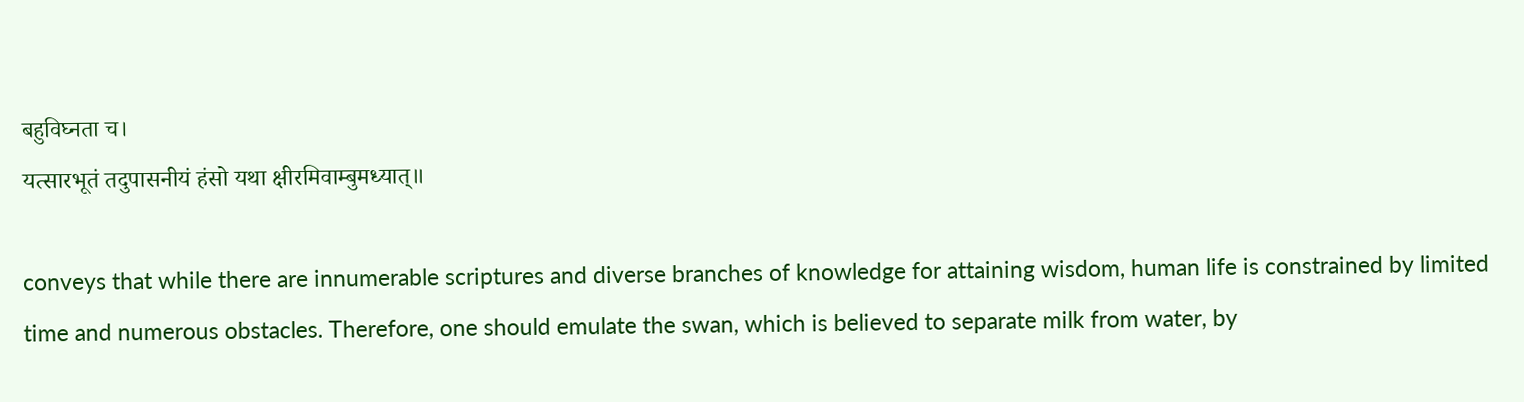बहुविघ्नता च।
यत्सारभूतं तदुपासनीयं हंसो यथा क्षीरमिवाम्बुमध्यात्॥

conveys that while there are innumerable scriptures and diverse branches of knowledge for attaining wisdom, human life is constrained by limited time and numerous obstacles. Therefore, one should emulate the swan, which is believed to separate milk from water, by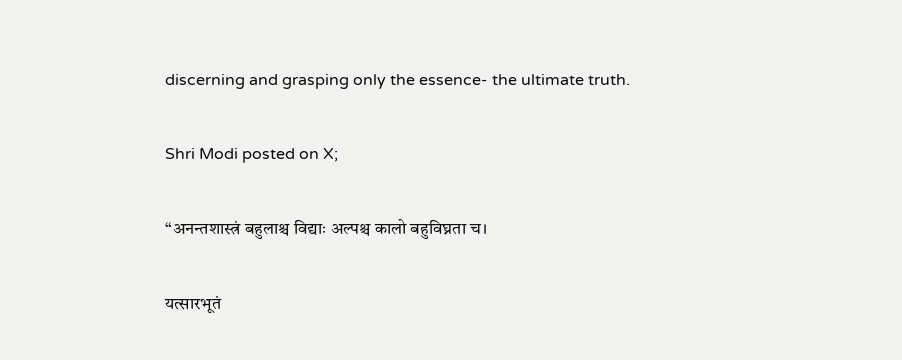discerning and grasping only the essence- the ultimate truth.

Shri Modi posted on X;

“अनन्तशास्त्रं बहुलाश्च विद्याः अल्पश्च कालो बहुविघ्नता च।

यत्सारभूतं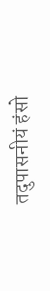तदुपासनीयं हंसो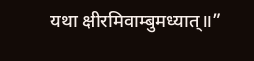यथा क्षीरमिवाम्बुमध्यात्॥”